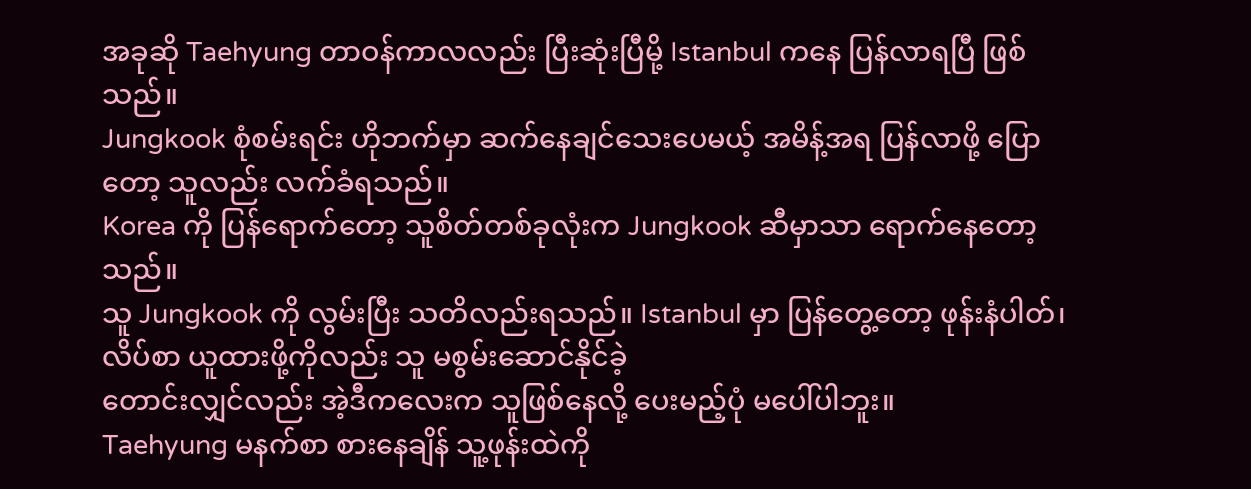အခုဆို Taehyung တာဝန်ကာလလည်း ပြီးဆုံးပြီမို့ Istanbul ကနေ ပြန်လာရပြီ ဖြစ်သည်။
Jungkook စုံစမ်းရင်း ဟိုဘက်မှာ ဆက်နေချင်သေးပေမယ့် အမိန့်အရ ပြန်လာဖို့ ပြောတော့ သူလည်း လက်ခံရသည်။
Korea ကို ပြန်ရောက်တော့ သူစိတ်တစ်ခုလုံးက Jungkook ဆီမှာသာ ရောက်နေတော့သည်။
သူ Jungkook ကို လွမ်းပြီး သတိလည်းရသည်။ Istanbul မှာ ပြန်တွေ့တော့ ဖုန်းနံပါတ်၊ လိပ်စာ ယူထားဖို့ကိုလည်း သူ မစွမ်းဆောင်နိုင်ခဲ့
တောင်းလျှင်လည်း အဲ့ဒီကလေးက သူဖြစ်နေလို့ ပေးမည့်ပုံ မပေါ်ပါဘူး။
Taehyung မနက်စာ စားနေချိန် သူ့ဖုန်းထဲကို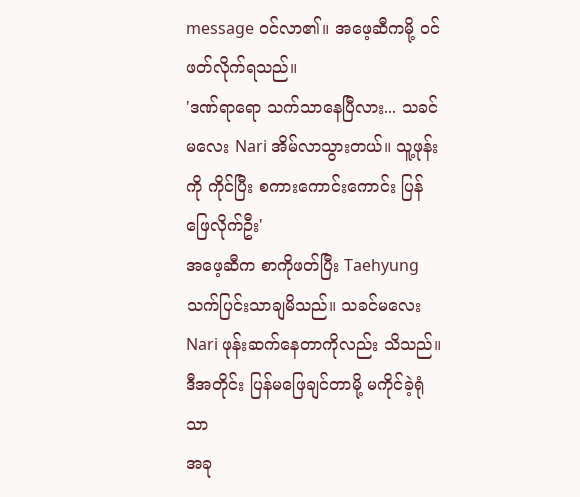message ဝင်လာ၏။ အဖေ့ဆီကမို့ ဝင်ဖတ်လိုက်ရသည်။
'ဒဏ်ရာရော သက်သာနေပြီလား... သခင်မလေး Nari အိမ်လာသွားတယ်။ သူ့ဖုန်းကို ကိုင်ပြီး စကားကောင်းကောင်း ပြန်ဖြေလိုက်ဦး'
အဖေ့ဆီက စာကိုဖတ်ပြီး Taehyung သက်ပြင်းသာချမိသည်။ သခင်မလေး Nari ဖုန်းဆက်နေတာကိုလည်း သိသည်။
ဒီအတိုင်း ပြန်မဖြေချင်တာမို့ မကိုင်ခဲ့ရုံသာ
အခု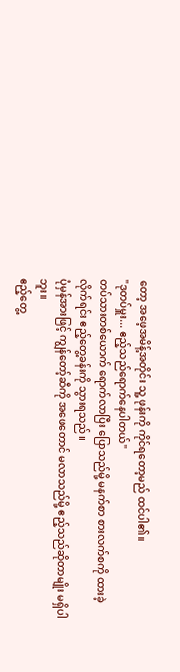တော့ အဖေ့အမိန့်အတိုင်း သူ့ ဖုန်းကို ကိုင်ရတော့မည် ထင်ပါ၏။
"ဒုတပ်မှူး... ဧည့်သည်ရောက်နေပါတယ်"
တပ်သားတစ်ယောက် ရောက်လာပြီး ပြောသည်မို့ မနက်စာ စားလက်စကို ထားခဲ့လိုက်ရင်း ဧည့်တွေ့ခန်းကို သွားရသည်။
ပုံမှန်အားဖြင့် ကျွန်တော့်ဆီကို အဖေတောင် မလာသည်မို့ ဧည့်သည်ဆိုတာမျိုး မရှိပါဘူး။
ဧည့်တွေ့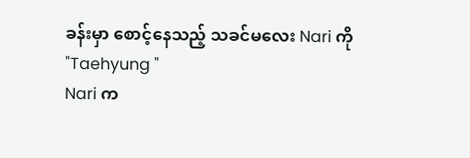ခန်းမှာ စောင့်နေသည့် သခင်မလေး Nari ကို
"Taehyung "
Nari က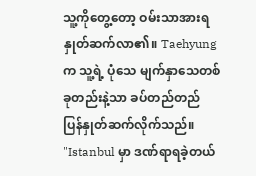သူ့ကိုတွေ့တော့ ဝမ်းသာအားရ နှုတ်ဆက်လာ၏။ Taehyung က သူ့ရဲ့ ပုံသေ မျက်နှာသေတစ်ခုတည်းနဲ့သာ ခပ်တည်တည် ပြန်နှုတ်ဆက်လိုက်သည်။
"Istanbul မှာ ဒဏ်ရာရခဲ့တယ်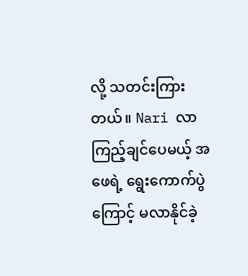လို့ သတင်းကြားတယ်။ Nari လာကြည့်ချင်ပေမယ့် အဖေရဲ့ ရွေးကောက်ပွဲကြောင့် မလာနိုင်ခဲ့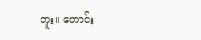ဘူး။ တောင်း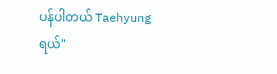ပန်ပါတယ် Taehyung ရယ်"